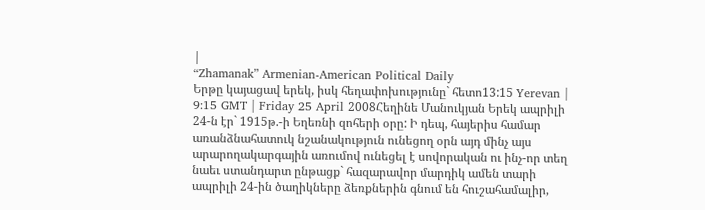|
“Zhamanak” Armenian-American Political Daily
Երթը կայացավ երեկ, իսկ հեղափոխությունը` հետո13:15 Yerevan | 9:15 GMT | Friday 25 April 2008Հեղինե Մանուկյան Երեկ ապրիլի 24-ն էր` 1915թ.-ի Եղեռնի զոհերի օրը: Ի դեպ, հայերիս համար առանձնահատուկ նշանակություն ունեցող օրն այդ մինչ այս արարողակարգային առումով ունեցել է սովորական ու ինչ-որ տեղ նաեւ ստանդարտ ընթացք` հազարավոր մարդիկ ամեն տարի ապրիլի 24-ին ծաղիկները ձեռքներին գնում են հուշահամալիր,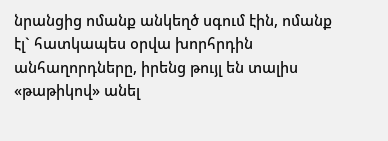նրանցից ոմանք անկեղծ սգում էին, ոմանք էլ` հատկապես օրվա խորհրդին անհաղորդները, իրենց թույլ են տալիս «թաթիկով» անել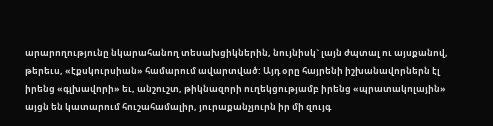արարողությունը նկարահանող տեսախցիկներին, նույնիսկ` լայն ժպտալ ու այսքանով, թերեւս, «էքսկուրսիան» համարում ավարտված: Այդ օրը հայրենի իշխանավորներն էլ իրենց «գլխավորի» եւ, անշուշտ, թիկնազորի ուղեկցությամբ իրենց «պրատակոլային» այցն են կատարում հուշահամալիր, յուրաքանչյուրն իր մի զույգ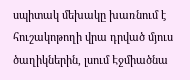սպիտակ մեխակը խառնում է հուշակոթողի վրա դրված մյուս ծաղիկներին, լսում Էջմիածնա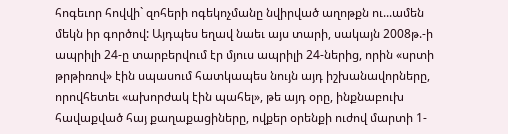հոգեւոր հովվի` զոհերի ոգեկոչմանը նվիրված աղոթքն ու...ամեն մեկն իր գործով: Այդպես եղավ նաեւ այս տարի, սակայն 2008թ.-ի ապրիլի 24-ը տարբերվում էր մյուս ապրիլի 24-ներից, որին «սրտի թրթիռով» էին սպասում հատկապես նույն այդ իշխանավորները, որովհետեւ «ախորժակ էին պահել», թե այդ օրը, ինքնաբուխ հավաքված հայ քաղաքացիները, ովքեր օրենքի ուժով մարտի 1-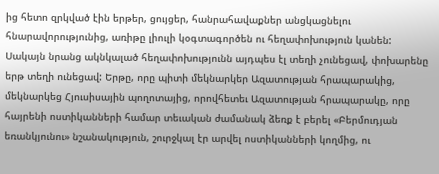ից հետո զրկված էին երթեր, ցույցեր, հանրահավաքներ անցկացնելու հնարավորությունից, առիթը լիուլի կօգտագործեն ու հեղափոխություն կանեն: Սակայն նրանց ակնկալած հեղափոխությունն այդպես էլ տեղի չունեցավ, փոխարենը երթ տեղի ունեցավ: Երթը, որը պիտի մեկնարկեր Ազատության հրապարակից, մեկնարկեց Հյուսիսային պողոտայից, որովհետեւ Ազատության հրապարակը, որը հայրենի ոստիկանների համար տեւական ժամանակ ձեռք է բերել «Բերմուդյան եռանկյունու» նշանակություն, շուրջկալ էր արվել ոստիկանների կողմից, ու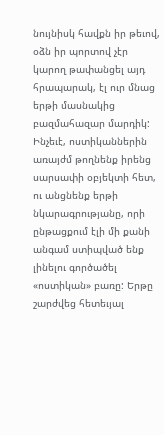նույնիսկ հավքն իր թեւով, օձն իր պորտով չէր կարող թափանցել այդ հրապարակ, էլ ուր մնաց երթի մասնակից բազմահազար մարդիկ: Ինչեւէ, ոստիկաններին առայժմ թողնենք իրենց սարսափի օբյեկտի հետ, ու անցնենք երթի նկարագրությանը, որի ընթացքում էլի մի քանի անգամ ստիպված ենք լինելու գործածել «ոստիկան» բառը: Երթը շարժվեց հետեւյալ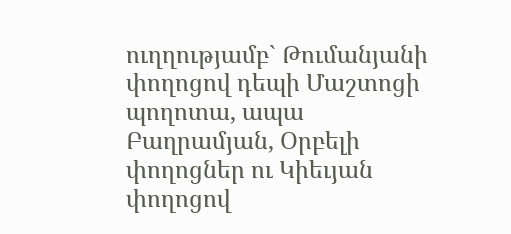ուղղությամբ` Թումանյանի փողոցով դեպի Մաշտոցի պողոտա, ապա Բաղրամյան, Օրբելի փողոցներ ու Կիեւյան փողոցով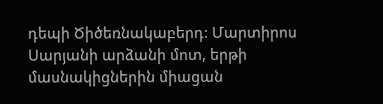դեպի Ծիծեռնակաբերդ: Մարտիրոս Սարյանի արձանի մոտ, երթի մասնակիցներին միացան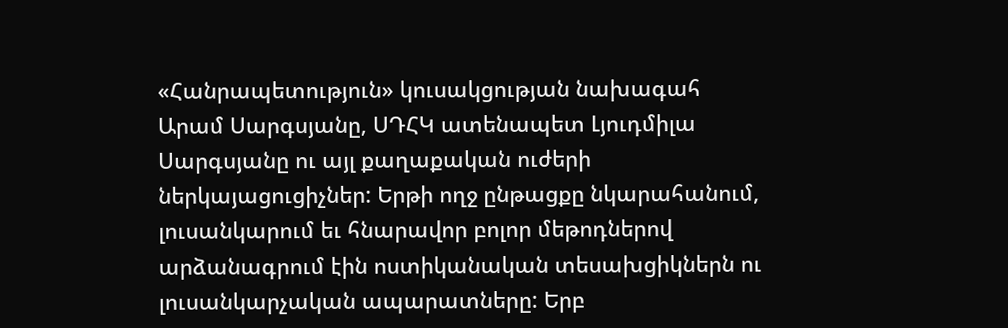«Հանրապետություն» կուսակցության նախագահ Արամ Սարգսյանը, ՍԴՀԿ ատենապետ Լյուդմիլա Սարգսյանը ու այլ քաղաքական ուժերի ներկայացուցիչներ: Երթի ողջ ընթացքը նկարահանում, լուսանկարում եւ հնարավոր բոլոր մեթոդներով արձանագրում էին ոստիկանական տեսախցիկներն ու լուսանկարչական ապարատները: Երբ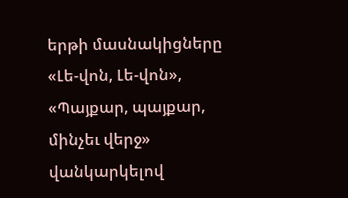երթի մասնակիցները «Լե-վոն, Լե-վոն», «Պայքար, պայքար, մինչեւ վերջ» վանկարկելով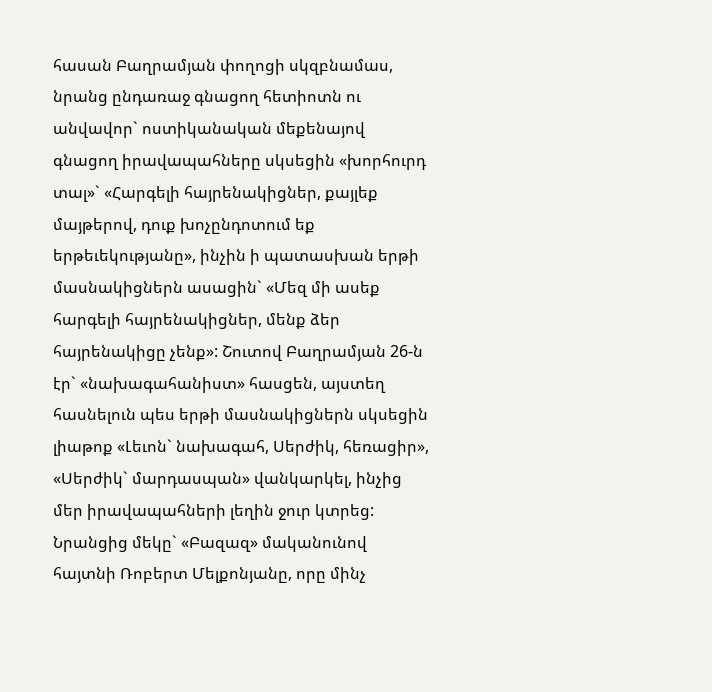հասան Բաղրամյան փողոցի սկզբնամաս, նրանց ընդառաջ գնացող հետիոտն ու անվավոր` ոստիկանական մեքենայով գնացող իրավապահները սկսեցին «խորհուրդ տալ»` «Հարգելի հայրենակիցներ, քայլեք մայթերով, դուք խոչընդոտում եք երթեւեկությանը», ինչին ի պատասխան երթի մասնակիցներն ասացին` «Մեզ մի ասեք հարգելի հայրենակիցներ, մենք ձեր հայրենակիցը չենք»: Շուտով Բաղրամյան 26-ն էր` «նախագահանիստ» հասցեն, այստեղ հասնելուն պես երթի մասնակիցներն սկսեցին լիաթոք «Լեւոն` նախագահ, Սերժիկ, հեռացիր», «Սերժիկ` մարդասպան» վանկարկել, ինչից մեր իրավապահների լեղին ջուր կտրեց: Նրանցից մեկը` «Բազազ» մականունով հայտնի Ռոբերտ Մելքոնյանը, որը մինչ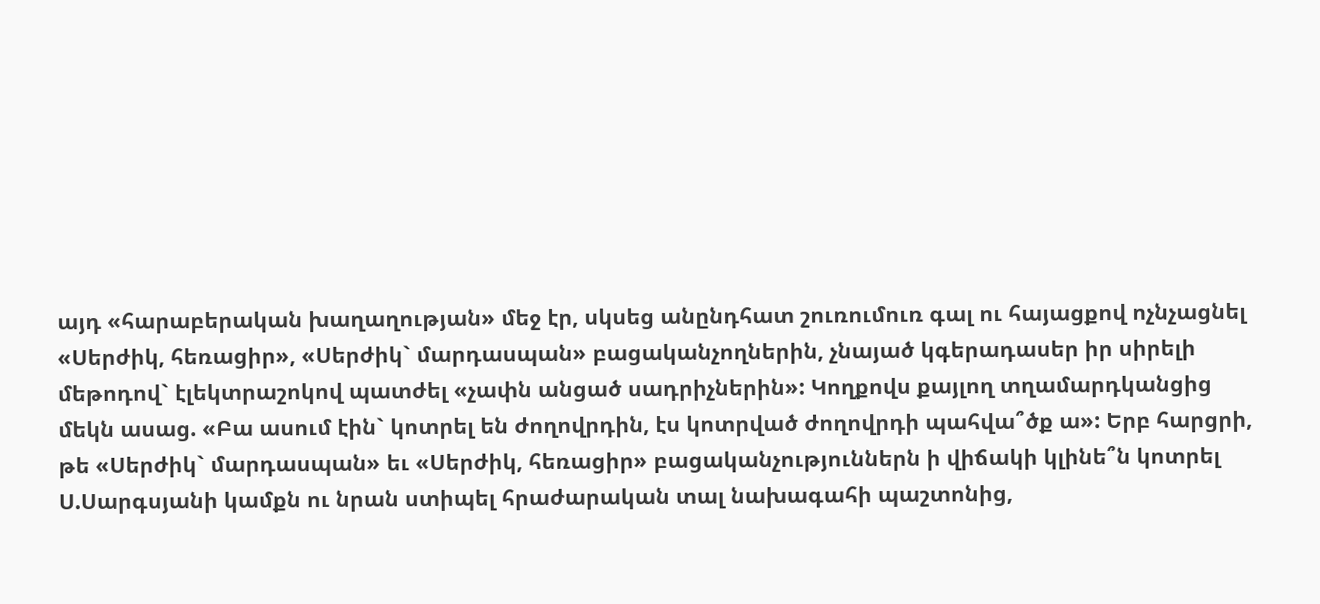այդ «հարաբերական խաղաղության» մեջ էր, սկսեց անընդհատ շուռումուռ գալ ու հայացքով ոչնչացնել «Սերժիկ, հեռացիր», «Սերժիկ` մարդասպան» բացականչողներին, չնայած կգերադասեր իր սիրելի մեթոդով` էլեկտրաշոկով պատժել «չափն անցած սադրիչներին»: Կողքովս քայլող տղամարդկանցից մեկն ասաց. «Բա ասում էին` կոտրել են ժողովրդին, էս կոտրված ժողովրդի պահվա՞ծք ա»: Երբ հարցրի, թե «Սերժիկ` մարդասպան» եւ «Սերժիկ, հեռացիր» բացականչություններն ի վիճակի կլինե՞ն կոտրել Ս.Սարգսյանի կամքն ու նրան ստիպել հրաժարական տալ նախագահի պաշտոնից,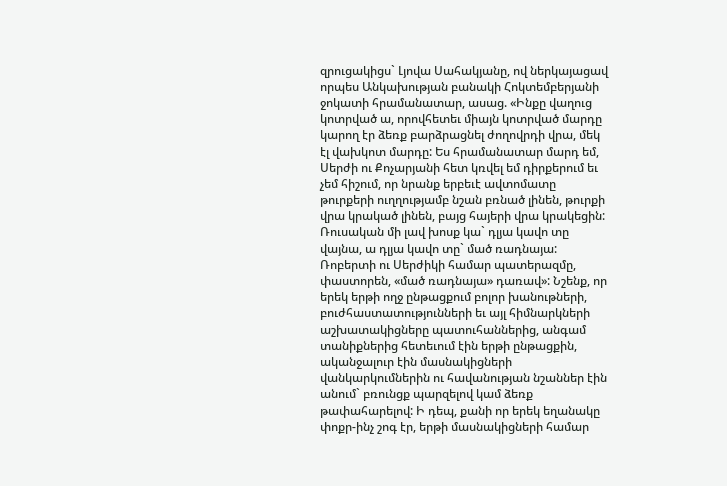զրուցակիցս` Լյովա Սահակյանը, ով ներկայացավ որպես Անկախության բանակի Հոկտեմբերյանի ջոկատի հրամանատար, ասաց. «Ինքը վաղուց կոտրված ա, որովհետեւ միայն կոտրված մարդը կարող էր ձեռք բարձրացնել ժողովրդի վրա, մեկ էլ վախկոտ մարդը: Ես հրամանատար մարդ եմ, Սերժի ու Քոչարյանի հետ կռվել եմ դիրքերում եւ չեմ հիշում, որ նրանք երբեւէ ավտոմատը թուրքերի ուղղությամբ նշան բռնած լինեն, թուրքի վրա կրակած լինեն, բայց հայերի վրա կրակեցին: Ռուսական մի լավ խոսք կա` դլյա կավո տը վայնա, ա դլյա կավո տը` մած ռադնայա: Ռոբերտի ու Սերժիկի համար պատերազմը, փաստորեն, «մած ռադնայա» դառավ»: Նշենք, որ երեկ երթի ողջ ընթացքում բոլոր խանութների, բուժհաստատությունների եւ այլ հիմնարկների աշխատակիցները պատուհաններից, անգամ տանիքներից հետեւում էին երթի ընթացքին, ականջալուր էին մասնակիցների վանկարկումներին ու հավանության նշաններ էին անում` բռունցք պարզելով կամ ձեռք թափահարելով: Ի դեպ, քանի որ երեկ եղանակը փոքր-ինչ շոգ էր, երթի մասնակիցների համար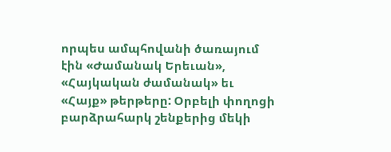որպես ամպհովանի ծառայում էին «Ժամանակ Երեւան», «Հայկական ժամանակ» եւ «Հայք» թերթերը: Օրբելի փողոցի բարձրահարկ շենքերից մեկի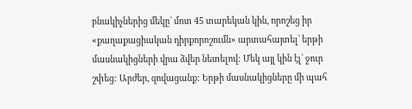բնակիչներից մեկը` մոտ 45 տարեկան կին, որոշեց իր «քաղաքացիական դիրքորոշումն» արտահայտել` երթի մասնակիցների վրա ձվեր նետելով: Մեկ այլ կին էլ` ջուր շփեց: Արժեր, զովացանք: Երթի մասնակիցները մի պահ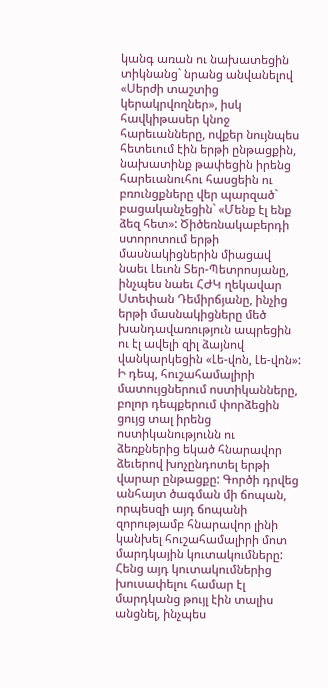կանգ առան ու նախատեցին տիկնանց` նրանց անվանելով «Սերժի տաշտից կերակրվողներ», իսկ հավկիթասեր կնոջ հարեւանները, ովքեր նույնպես հետեւում էին երթի ընթացքին, նախատինք թափեցին իրենց հարեւանուհու հասցեին ու բռունցքները վեր պարզած` բացականչեցին` «Մենք էլ ենք ձեզ հետ»: Ծիծեռնակաբերդի ստորոտում երթի մասնակիցներին միացավ նաեւ Լեւոն Տեր-Պետրոսյանը, ինչպես նաեւ ՀԺԿ ղեկավար Ստեփան Դեմիրճյանը, ինչից երթի մասնակիցները մեծ խանդավառություն ապրեցին ու էլ ավելի զիլ ձայնով վանկարկեցին «Լե-վոն, Լե-վոն»: Ի դեպ, հուշահամալիրի մատույցներում ոստիկանները, բոլոր դեպքերում փորձեցին ցույց տալ իրենց ոստիկանությունն ու ձեռքներից եկած հնարավոր ձեւերով խոչընդոտել երթի վարար ընթացքը: Գործի դրվեց անհայտ ծագման մի ճոպան, որպեսզի այդ ճոպանի զորությամբ հնարավոր լինի կանխել հուշահամալիրի մոտ մարդկային կուտակումները: Հենց այդ կուտակումներից խուսափելու համար էլ մարդկանց թույլ էին տալիս անցնել, ինչպես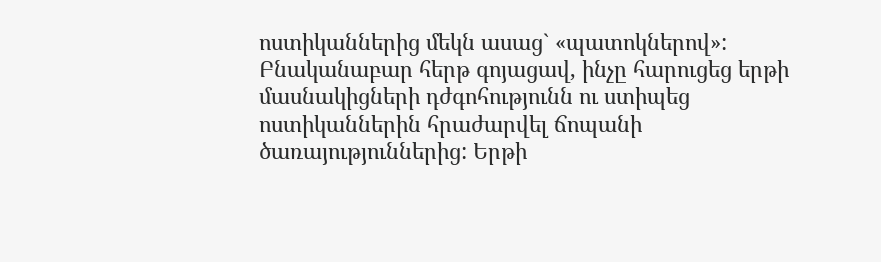ոստիկաններից մեկն ասաց` «պատոկներով»: Բնականաբար հերթ գոյացավ, ինչը հարուցեց երթի մասնակիցների դժգոհությունն ու ստիպեց ոստիկաններին հրաժարվել ճոպանի ծառայություններից: Երթի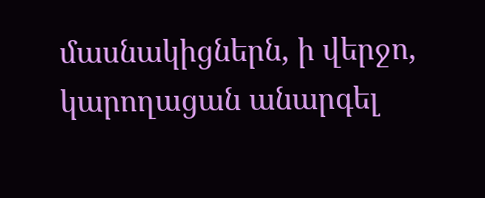մասնակիցներն, ի վերջո, կարողացան անարգել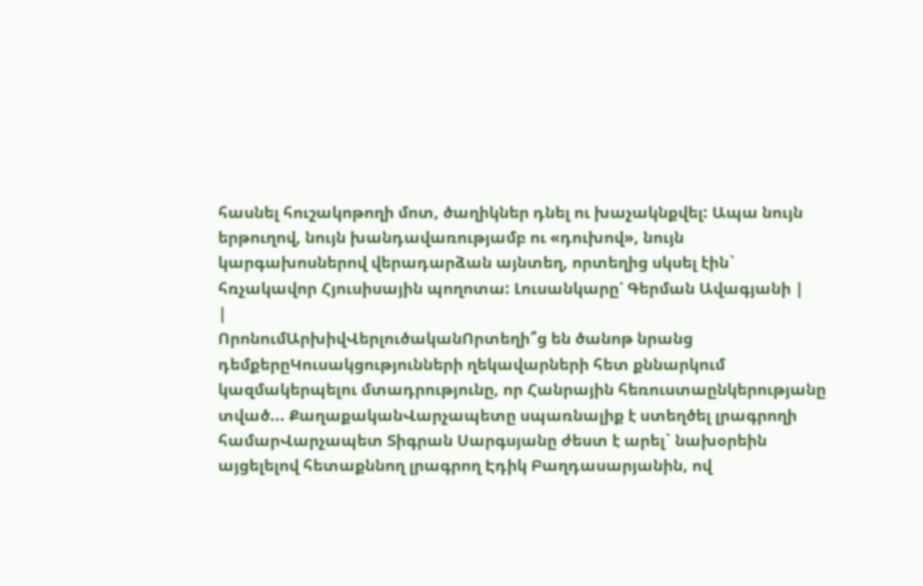հասնել հուշակոթողի մոտ, ծաղիկներ դնել ու խաչակնքվել: Ապա նույն երթուղով, նույն խանդավառությամբ ու «դուխով», նույն կարգախոսներով վերադարձան այնտեղ, որտեղից սկսել էին` հռչակավոր Հյուսիսային պողոտա: Լուսանկարը՝ Գերման Ավագյանի |
|
ՈրոնումԱրխիվՎերլուծականՈրտեղի՞ց են ծանոթ նրանց դեմքերըԿուսակցությունների ղեկավարների հետ քննարկում կազմակերպելու մտադրությունը, որ Հանրային հեռուստաընկերությանը տված... ՔաղաքականՎարչապետը սպառնալիք է ստեղծել լրագրողի համարՎարչապետ Տիգրան Սարգսյանը ժեստ է արել` նախօրեին այցելելով հետաքննող լրագրող Էդիկ Բաղդասարյանին, ով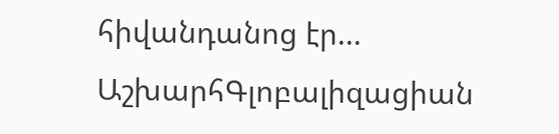հիվանդանոց էր... ԱշխարհԳլոբալիզացիան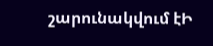շարունակվում էԻ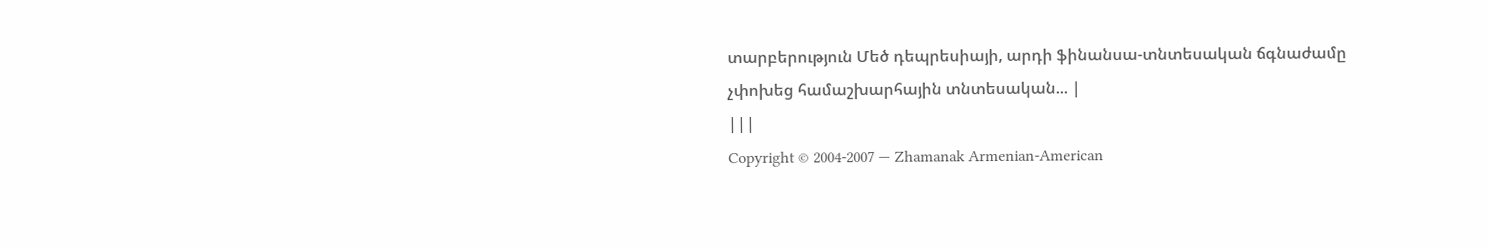տարբերություն Մեծ դեպրեսիայի, արդի ֆինանսա-տնտեսական ճգնաժամը չփոխեց համաշխարհային տնտեսական... |
|||
Copyright © 2004-2007 — Zhamanak Armenian-American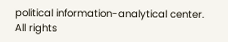political information-analytical center. All rights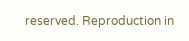reserved. Reproduction in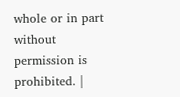whole or in part without permission is prohibited. |